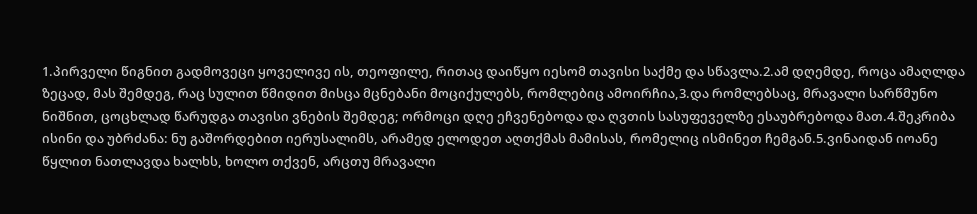1.პირველი წიგნით გადმოვეცი ყოველივე ის, თეოფილე, რითაც დაიწყო იესომ თავისი საქმე და სწავლა.2.ამ დღემდე, როცა ამაღლდა ზეცად, მას შემდეგ, რაც სულით წმიდით მისცა მცნებანი მოციქულებს, რომლებიც ამოირჩია,3.და რომლებსაც, მრავალი სარწმუნო ნიშნით, ცოცხლად წარუდგა თავისი ვნების შემდეგ; ორმოცი დღე ეჩვენებოდა და ღვთის სასუფეველზე ესაუბრებოდა მათ.4.შეკრიბა ისინი და უბრძანა: ნუ გაშორდებით იერუსალიმს, არამედ ელოდეთ აღთქმას მამისას, რომელიც ისმინეთ ჩემგან.5.ვინაიდან იოანე წყლით ნათლავდა ხალხს, ხოლო თქვენ, არცთუ მრავალი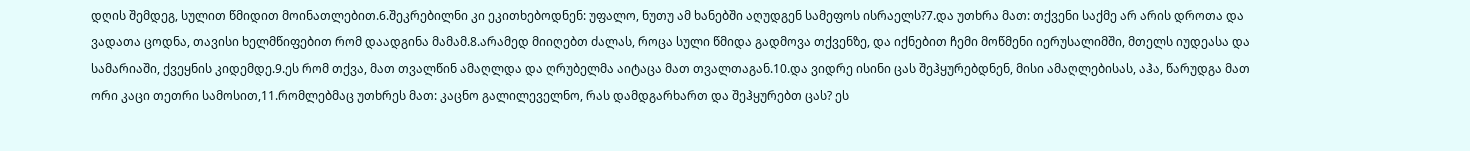დღის შემდეგ, სულით წმიდით მოინათლებით.6.შეკრებილნი კი ეკითხებოდნენ: უფალო, ნუთუ ამ ხანებში აღუდგენ სამეფოს ისრაელს?7.და უთხრა მათ: თქვენი საქმე არ არის დროთა და ვადათა ცოდნა, თავისი ხელმწიფებით რომ დაადგინა მამამ.8.არამედ მიიღებთ ძალას, როცა სული წმიდა გადმოვა თქვენზე, და იქნებით ჩემი მოწმენი იერუსალიმში, მთელს იუდეასა და სამარიაში, ქვეყნის კიდემდე.9.ეს რომ თქვა, მათ თვალწინ ამაღლდა და ღრუბელმა აიტაცა მათ თვალთაგან.10.და ვიდრე ისინი ცას შეჰყურებდნენ, მისი ამაღლებისას, აჰა, წარუდგა მათ ორი კაცი თეთრი სამოსით,11.რომლებმაც უთხრეს მათ: კაცნო გალილეველნო, რას დამდგარხართ და შეჰყურებთ ცას? ეს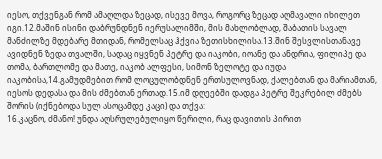იესო, თქვენგან რომ ამაღლდა ზეცად, ისევე მოვა, როგორც ზეცად აღმავალი იხილეთ იგი.12.მაშინ ისინი დაბრუნდნენ იერუსალიმში, მის მახლობლად, შაბათის სავალ მანძილზე მდებარე მთიდან, რომელსაც ჰქვია ზეთისხილისა.13.შინ შესვლისთანავე ავიდნენ ზედა თვალში, სადაც იყვნენ პეტრე და იაკობი, იოანე და ანდრია, ფილიპე და თომა, ბართლომე და მათე, იაკობ ალფესი, სიმონ ზელოტე და იუდა იაკობისა,14.გამუდმებით რომ ლოცულობდნენ ერთსულოვნად, ქალებთან და მარიამთან, იესოს დედასა და მის ძმებთან ერთად.15.იმ დღეებში დადგა პეტრე შეკრებილ ძმებს შორის (იქნებოდა სულ ასოცამდე კაცი) და თქვა:
16.კაცნო, ძმანო! უნდა აღსრულებულიყო წერილი, რაც დავითის პირით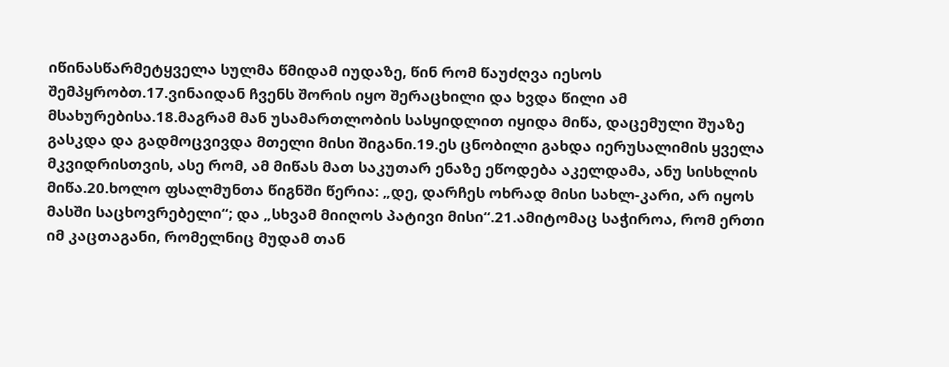იწინასწარმეტყველა სულმა წმიდამ იუდაზე, წინ რომ წაუძღვა იესოს შემპყრობთ.17.ვინაიდან ჩვენს შორის იყო შერაცხილი და ხვდა წილი ამ მსახურებისა.18.მაგრამ მან უსამართლობის სასყიდლით იყიდა მიწა, დაცემული შუაზე გასკდა და გადმოცვივდა მთელი მისი შიგანი.19.ეს ცნობილი გახდა იერუსალიმის ყველა მკვიდრისთვის, ასე რომ, ამ მიწას მათ საკუთარ ენაზე ეწოდება აკელდამა, ანუ სისხლის მიწა.20.ხოლო ფსალმუნთა წიგნში წერია: „დე, დარჩეს ოხრად მისი სახლ-კარი, არ იყოს მასში საცხოვრებელი“; და „სხვამ მიიღოს პატივი მისი“.21.ამიტომაც საჭიროა, რომ ერთი იმ კაცთაგანი, რომელნიც მუდამ თან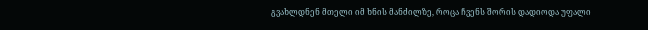გვახლდნენ მთელი იმ ხნის მანძილზე, როცა ჩვენს შორის დადიოდა უფალი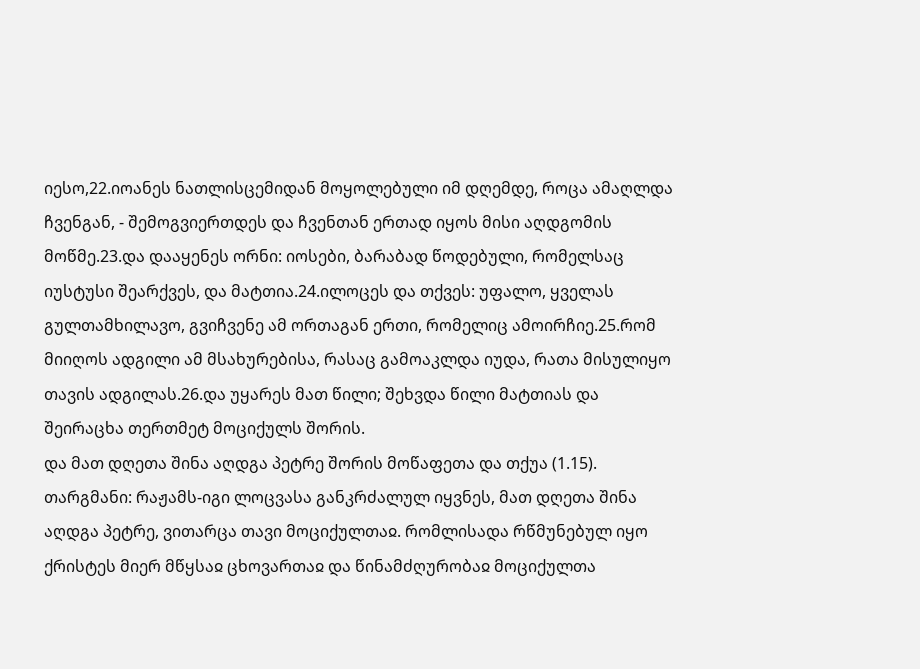იესო,22.იოანეს ნათლისცემიდან მოყოლებული იმ დღემდე, როცა ამაღლდა ჩვენგან, - შემოგვიერთდეს და ჩვენთან ერთად იყოს მისი აღდგომის მოწმე.23.და დააყენეს ორნი: იოსები, ბარაბად წოდებული, რომელსაც იუსტუსი შეარქვეს, და მატთია.24.ილოცეს და თქვეს: უფალო, ყველას გულთამხილავო, გვიჩვენე ამ ორთაგან ერთი, რომელიც ამოირჩიე.25.რომ მიიღოს ადგილი ამ მსახურებისა, რასაც გამოაკლდა იუდა, რათა მისულიყო თავის ადგილას.26.და უყარეს მათ წილი; შეხვდა წილი მატთიას და შეირაცხა თერთმეტ მოციქულს შორის.
და მათ დღეთა შინა აღდგა პეტრე შორის მოწაფეთა და თქუა (1.15).
თარგმანი: რაჟამს-იგი ლოცვასა განკრძალულ იყვნეს, მათ დღეთა შინა აღდგა პეტრე, ვითარცა თავი მოციქულთაჲ. რომლისადა რწმუნებულ იყო ქრისტეს მიერ მწყსაჲ ცხოვართაჲ და წინამძღურობაჲ მოციქულთა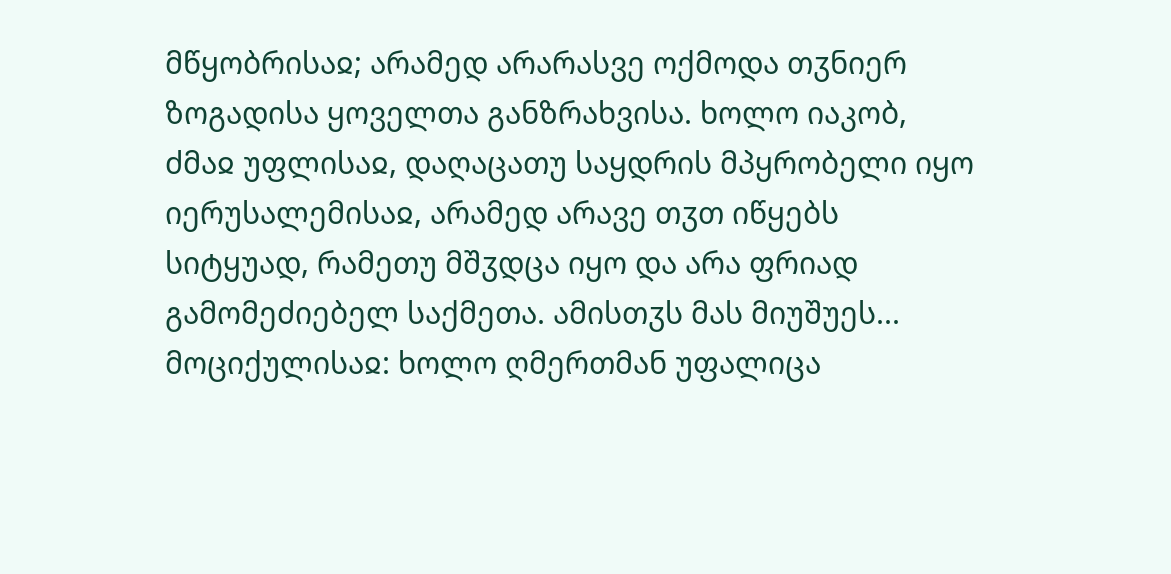მწყობრისაჲ; არამედ არარასვე ოქმოდა თჳნიერ ზოგადისა ყოველთა განზრახვისა. ხოლო იაკობ, ძმაჲ უფლისაჲ, დაღაცათუ საყდრის მპყრობელი იყო იერუსალემისაჲ, არამედ არავე თჳთ იწყებს სიტყუად, რამეთუ მშჳდცა იყო და არა ფრიად გამომეძიებელ საქმეთა. ამისთჳს მას მიუშუეს...
მოციქულისაჲ: ხოლო ღმერთმან უფალიცა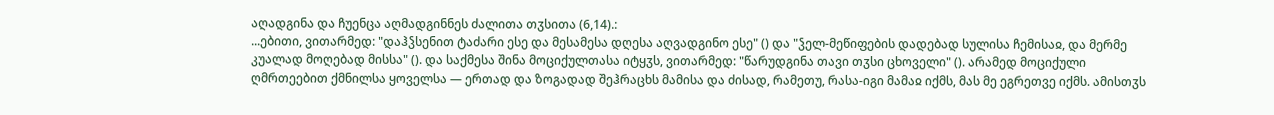აღადგინა და ჩუენცა აღმადგინნეს ძალითა თჳსითა (6,14).:
...ებითი, ვითარმედ: "დაჰჴსენით ტაძარი ესე და მესამესა დღესა აღვადგინო ესე" () და "ჴელ-მეწიფების დადებად სულისა ჩემისაჲ, და მერმე კუალად მოღებად მისსა" (). და საქმესა შინა მოციქულთასა იტყჳს, ვითარმედ: "წარუდგინა თავი თჳსი ცხოველი" (). არამედ მოციქული ღმრთეებით ქმნილსა ყოველსა — ერთად და ზოგადად შეჰრაცხს მამისა და ძისად, რამეთუ, რასა-იგი მამაჲ იქმს, მას მე ეგრეთვე იქმს. ამისთჳს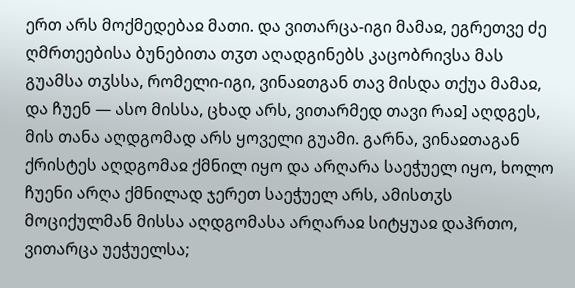ერთ არს მოქმედებაჲ მათი. და ვითარცა-იგი მამაჲ, ეგრეთვე ძე ღმრთეებისა ბუნებითა თჳთ აღადგინებს კაცობრივსა მას გუამსა თჳსსა, რომელი-იგი, ვინაჲთგან თავ მისდა თქუა მამაჲ, და ჩუენ — ასო მისსა, ცხად არს, ვითარმედ თავი რაჲ] აღდგეს, მის თანა აღდგომად არს ყოველი გუამი. გარნა, ვინაჲთაგან ქრისტეს აღდგომაჲ ქმნილ იყო და არღარა საეჭუელ იყო, ხოლო ჩუენი არღა ქმნილად ჯერეთ საეჭუელ არს, ამისთჳს მოციქულმან მისსა აღდგომასა არღარაჲ სიტყუაჲ დაჰრთო, ვითარცა უეჭუელსა;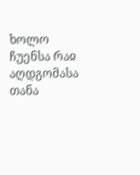ხოლო ჩუენსა რაჲ აღდგომასა თანა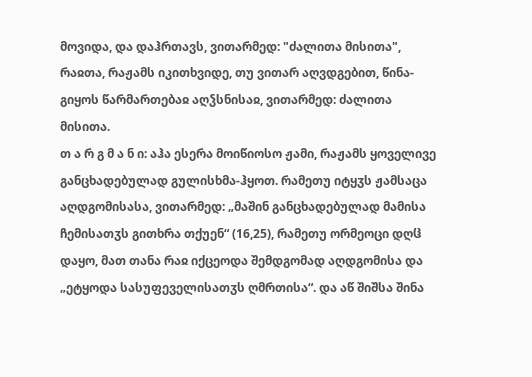მოვიდა, და დაჰრთავს, ვითარმედ: "ძალითა მისითა", რაჲთა, რაჟამს იკითხვიდე, თუ ვითარ აღვდგებით, წინა-გიყოს წარმართებაჲ აღჴსნისაჲ, ვითარმედ: ძალითა მისითა.
თ ა რ გ მ ა ნ ი: აჰა ესერა მოიწიოსო ჟამი, რაჟამს ყოველივე განცხადებულად გულისხმა-ჰყოთ. რამეთუ იტყჳს ჟამსაცა აღდგომისასა, ვითარმედ: „მაშინ განცხადებულად მამისა ჩემისათჳს გითხრა თქუენ“ (16,25), რამეთუ ორმეოცი დღჱ დაყო, მათ თანა რაჲ იქცეოდა შემდგომად აღდგომისა და „ეტყოდა სასუფეველისათჳს ღმრთისა“. და აწ შიშსა შინა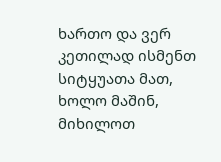ხართო და ვერ კეთილად ისმენთ სიტყუათა მათ, ხოლო მაშინ, მიხილოთ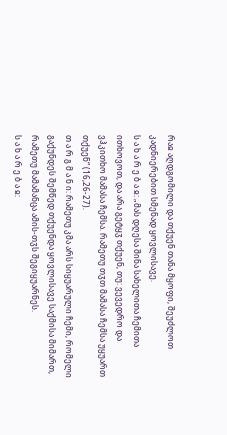რაჲ აღდგომილი და თქუენ თანა მყოფი, შეუძლოთ კადნიერებით სმენად ყოვლისავე.
ს ა ხ ა რ ე ბ ა ჲ: „მას დღესა შინა სახელითა ჩემითა ითხოვოთ, და არა გეტყჳ თქუენ, თუ: ვევედრო და ვჰკითხო მამასა ჩემსა. რამეთუ თჳთ მამასა ჩემსა უყუართ თქუენ“ (16,26-27).
თ ა რ გ მ ა ნ ი: რამეთუ კმა არს სიყუარული ჩემი, რომელი გაქუნდეს შემწედ თქუენდა ყოვლისავე საქმისა მიმართ, რამეთუ მამამანცა ამის-თჳს შეგიყუარნეს.
ს ა ხ ა რ ე ბ ა ჲ: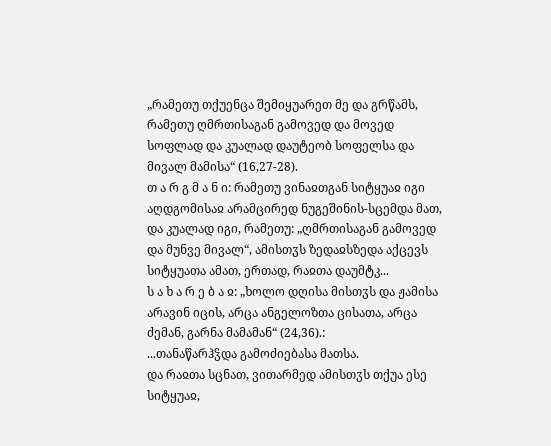„რამეთუ თქუენცა შემიყუარეთ მე და გრწამს, რამეთუ ღმრთისაგან გამოვედ და მოვედ სოფლად და კუალად დაუტეობ სოფელსა და მივალ მამისა“ (16,27-28).
თ ა რ გ მ ა ნ ი: რამეთუ ვინაჲთგან სიტყუაჲ იგი აღდგომისაჲ არამცირედ ნუგეშინის-სცემდა მათ, და კუალად იგი, რამეთუ: „ღმრთისაგან გამოვედ და მუნვე მივალ“, ამისთჳს ზედაჲსზედა აქცევს სიტყუათა ამათ, ერთად, რაჲთა დაუმტკ...
ს ა ხ ა რ ე ბ ა ჲ: „ხოლო დღისა მისთჳს და ჟამისა არავინ იცის, არცა ანგელოზთა ცისათა, არცა ძემან, გარნა მამამან“ (24,36).:
...თანაწარჰჴდა გამოძიებასა მათსა.
და რაჲთა სცნათ, ვითარმედ ამისთჳს თქუა ესე სიტყუაჲ,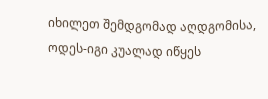იხილეთ შემდგომად აღდგომისა, ოდეს-იგი კუალად იწყეს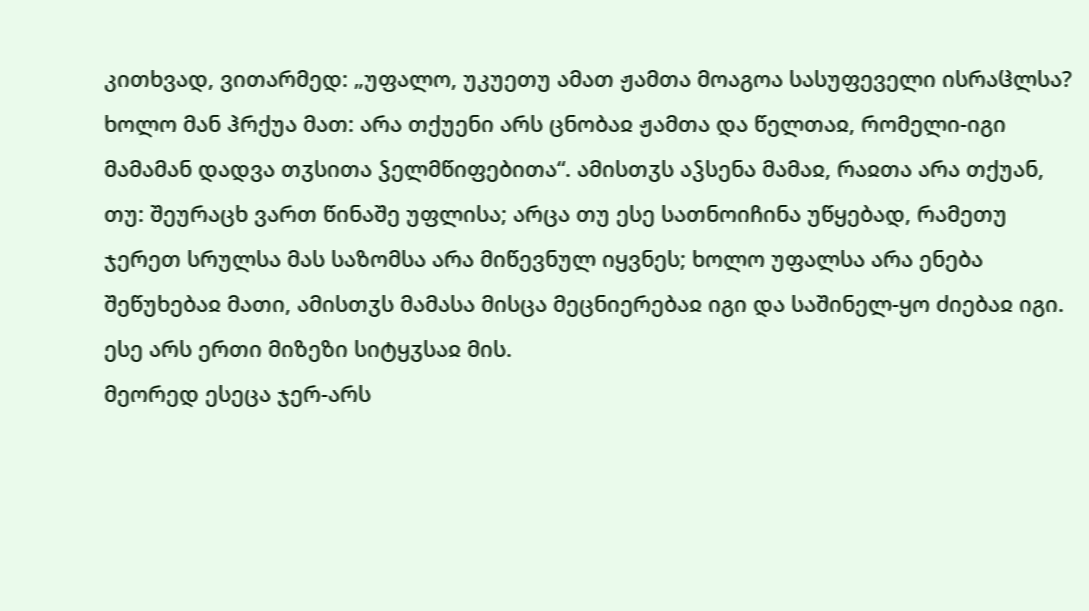კითხვად, ვითარმედ: „უფალო, უკუეთუ ამათ ჟამთა მოაგოა სასუფეველი ისრაჱლსა? ხოლო მან ჰრქუა მათ: არა თქუენი არს ცნობაჲ ჟამთა და წელთაჲ, რომელი-იგი მამამან დადვა თჳსითა ჴელმწიფებითა“. ამისთჳს აჴსენა მამაჲ, რაჲთა არა თქუან, თუ: შეურაცხ ვართ წინაშე უფლისა; არცა თუ ესე სათნოიჩინა უწყებად, რამეთუ ჯერეთ სრულსა მას საზომსა არა მიწევნულ იყვნეს; ხოლო უფალსა არა ენება შეწუხებაჲ მათი, ამისთჳს მამასა მისცა მეცნიერებაჲ იგი და საშინელ-ყო ძიებაჲ იგი. ესე არს ერთი მიზეზი სიტყჳსაჲ მის.
მეორედ ესეცა ჯერ-არს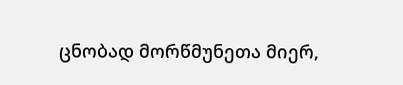ცნობად მორწმუნეთა მიერ,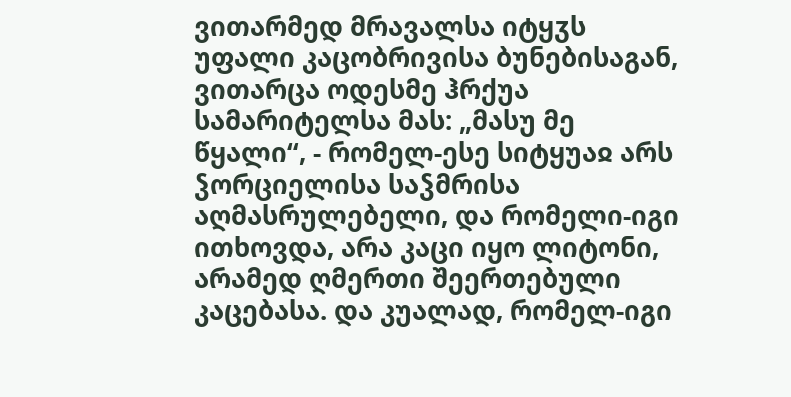ვითარმედ მრავალსა იტყჳს უფალი კაცობრივისა ბუნებისაგან, ვითარცა ოდესმე ჰრქუა სამარიტელსა მას: „მასუ მე წყალი“, - რომელ-ესე სიტყუაჲ არს ჴორციელისა საჴმრისა აღმასრულებელი, და რომელი-იგი ითხოვდა, არა კაცი იყო ლიტონი, არამედ ღმერთი შეერთებული კაცებასა. და კუალად, რომელ-იგი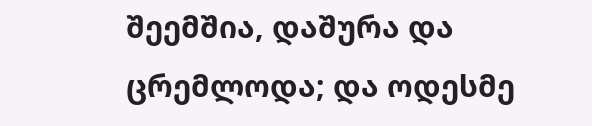შეემშია, დაშურა და ცრემლოდა; და ოდესმე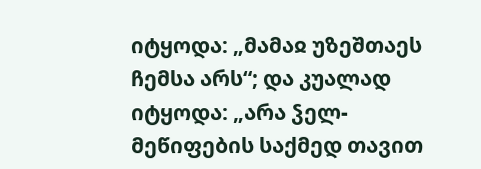იტყოდა: „მამაჲ უზეშთაეს ჩემსა არს“; და კუალად იტყოდა: „არა ჴელ-მეწიფების საქმედ თავით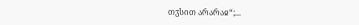თჳსით არარაჲ“;...